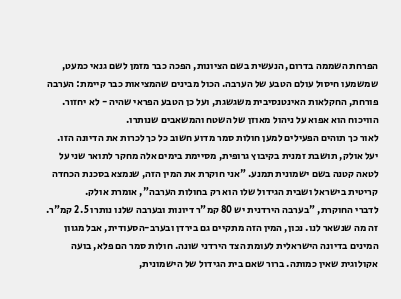הפרחת השממה בדרום, הנעשית בשם הציונות, הפכה כבר מזמן לשם גנאי כמעט, שמשמעו חיסול עולם הטבע של הערבה. הכול מבינים שהמציאות כבר קיימת: הערבה פורחת, החקלאות האינטנסיבית משגשגת, ועל כן הטבע הפראי שהיה - לא יחזור. הוויכוח הוא אפוא על ניהול מאוזן של השטח והמשאבים שנותרו.
לאור כך תוהים הפעילים למען חולות סמר מדוע חשוב כל כך לכרות את הדיונה הזו. יעל אולק, תושבת זמנית בקיבוץ גרופית, מסיימת בימים אלה מחקר לתואר שני על לטאה קטנה בשם ישמונית תמנע. "אני חוקרת את המין הזה, שנמצא בסכנת הכחדה קריטית בישראל ושבית הגידול שלו הוא רק בחולות הערבה", אומרת אולק.
לדברי החוקרת, "בערבה הירדנית יש 80 קמ"ר דיונות ובערבה שלנו נותרו 2.5 קמ"ר. זה מה שנשאר לנו. נכון, המין הזה מתקיים גם בירדן ובערב-הסעודית, אבל מגוון המינים בדיונה הישראלית לעומת הצד הירדני שונה. חולות סמר הם פלא, בועה אקולוגית שאין כמותה. ברור שאם בית הגידול של הישמונית,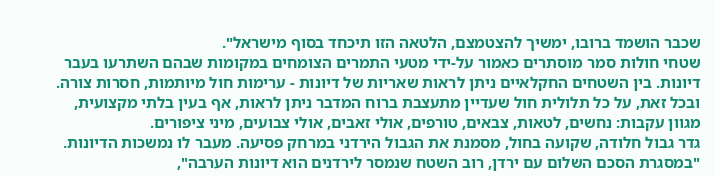שכבר הושמד ברובו, ימשיך להצטמצם, הלטאה הזו תיכחד בסוף מישראל".
שטחי חולות סמר מוסתרים כאמור על-ידי מטעי התמרים הצומחים במקומות שבהם השתרעו בעבר דיונות. בין השטחים החקלאיים ניתן לראות שאריות של דיונות - ערימות חול מיותמות, חסרות צורה. ובכל זאת, על כל תלולית חול שעדיין מתעצבת ברוח המדבר ניתן לראות, אף בעין בלתי מקצועית, מגוון עקבות: נחשים, לטאות, צבאים, טורפים, אולי זאבים, אולי צבועים, מיני ציפורים.
גדר גבול חלודה, שקועה בחול, מסמנת את הגבול הירדני במרחק פסיעה. מעבר לו נמשכות הדיונות. "במסגרת הסכם השלום עם ירדן, רוב השטח שנמסר לירדנים הוא דיונות הערבה",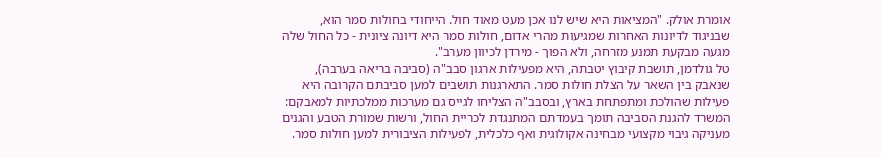אומרת אולק. "המציאות היא שיש לנו אכן מעט מאוד חול. הייחודי בחולות סמר הוא, שבניגוד לדיונות האחרות שמגיעות מהרי אדום, חולות סמר היא דיונה ציונית - כל החול שלה מגעה מבקעת תמנע מזרחה, ולא הפוך - מירדן לכיוון מערב".
טל גולדמן, תושבת קיבוץ יטבתה, היא מפעילות ארגון סבב"ה (סביבה בריאה בערבה), שנאבק בין השאר על הצלת חולות סמר. התארגנות תושבים למען סביבתם הקרובה היא פעילות שהולכת ומתפתחת בארץ, ובסבב"ה הצליחו לגייס גם מערכות ממלכתיות למאבקם: המשרד להגנת הסביבה תומך בעמדתם המתנגדת לכריית החול, ורשות שמורת הטבע והגנים מעניקה גיבוי מקצועי מבחינה אקולוגית ואף כלכלית, לפעילות הציבורית למען חולות סמר.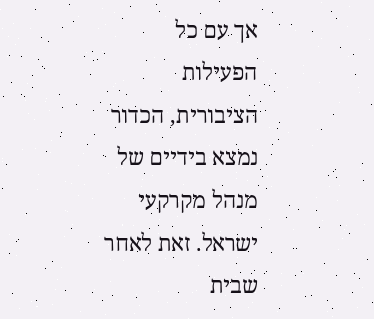אך עם כל הפעילות הציבורית, הכדור נמצא בידיים של מנהל מקרקעי ישראל. זאת לאחר שבית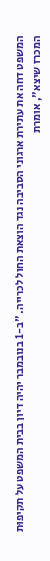המשפט דחה את עתירת ארגוני הסביבה נגד הוצאת החול לכרייה. "ב-1 בנובמבר יהיה דיון בבית המשפט על תקיפוּת המכרז שיצא", אומרת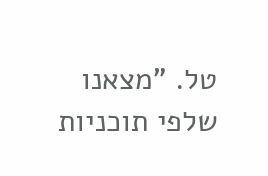טל. "מצאנו שלפי תוכניות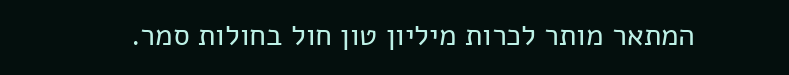המתאר מותר לכרות מיליון טון חול בחולות סמר.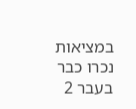במציאות נכרו כבר בעבר 2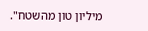מיליון טון מהשטח".